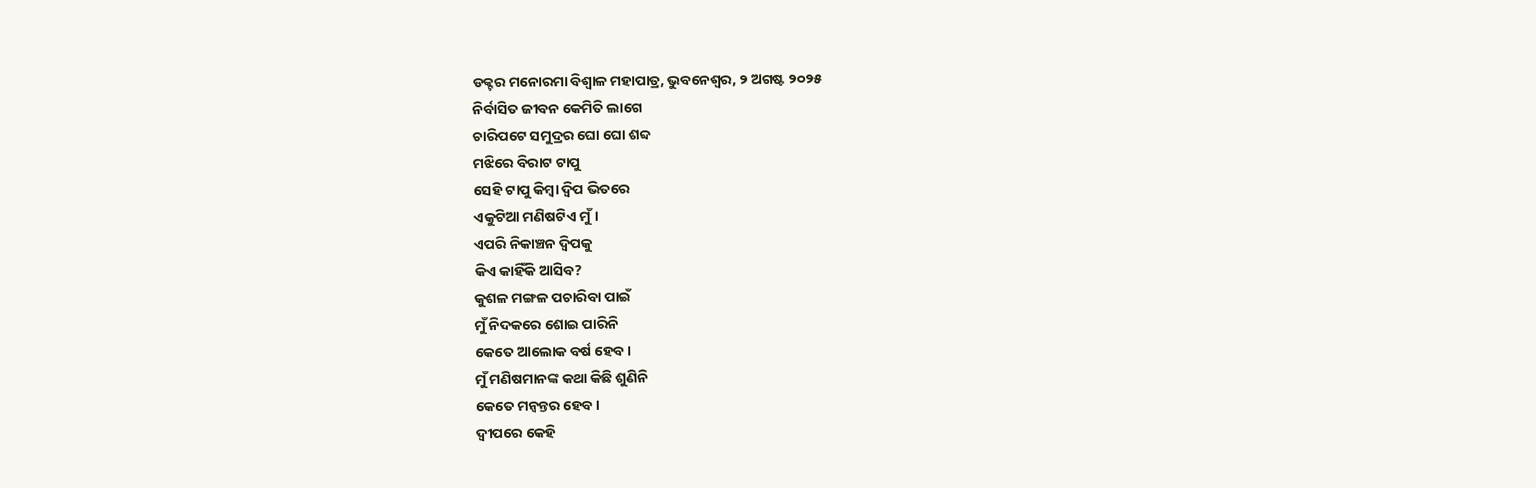ଡକ୍ଟର ମନୋରମା ବିଶ୍ୱାଳ ମହାପାତ୍ର, ଭୁବନେଶ୍ୱର, ୨ ଅଗଷ୍ଟ ୨୦୨୫
ନିର୍ବାସିତ ଜୀବନ କେମିତି ଲାଗେ
ଚାରିପଟେ ସମୁଦ୍ରର ଘୋ ଘୋ ଶବ୍ଦ
ମଝିରେ ବିରାଟ ଟାପୁ
ସେହି ଟାପୁ କିମ୍ବା ଦ୍ଵିପ ଭିତରେ
ଏକୁଟିଆ ମଣିଷଟିଏ ମୁଁ।
ଏପରି ନିକାଞ୍ଚନ ଦ୍ଵିପକୁ
କିଏ କାହିଁକି ଆସିବ?
କୁଶଳ ମଙ୍ଗଳ ପଚାରିବା ପାଇଁ
ମୁଁ ନିଦକରେ ଶୋଇ ପାରିନି
କେତେ ଆଲୋକ ବର୍ଷ ହେବ।
ମୁଁ ମଣିଷମାନଙ୍କ କଥା କିଛି ଶୁଣିନି
କେତେ ମନ୍ଵନ୍ତର ହେବ।
ଦ୍ଵୀପରେ କେହି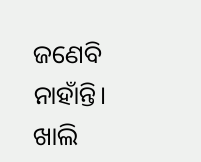ଜଣେବି ନାହାଁନ୍ତି।
ଖାଲି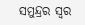ସମୁନ୍ଦ୍ରର ସ୍ୱର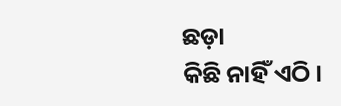ଛଡ଼ା
କିଛି ନାହିଁ ଏଠି।